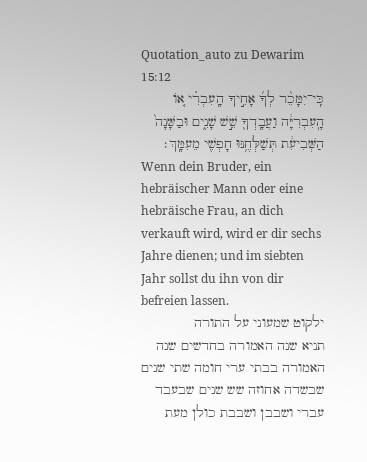Quotation_auto zu Dewarim 15:12
כִּֽי־יִמָּכֵ֨ר לְךָ֜ אָחִ֣יךָ הָֽעִבְרִ֗י א֚וֹ הָֽעִבְרִיָּ֔ה וַעֲבָֽדְךָ֖ שֵׁ֣שׁ שָׁנִ֑ים וּבַשָּׁנָה֙ הַשְּׁבִיעִ֔ת תְּשַׁלְּחֶ֥נּוּ חָפְשִׁ֖י מֵעִמָּֽךְ׃
Wenn dein Bruder, ein hebräischer Mann oder eine hebräische Frau, an dich verkauft wird, wird er dir sechs Jahre dienen; und im siebten Jahr sollst du ihn von dir befreien lassen.
ילקוט שמעוני על התורה
תניא שנה האמורה בחדשים שנה האמורה בבתי ערי חומה שתי שנים שבשדה אחוזה שש שנים שבעבד עברי ושבבן ושבבת כולן מעת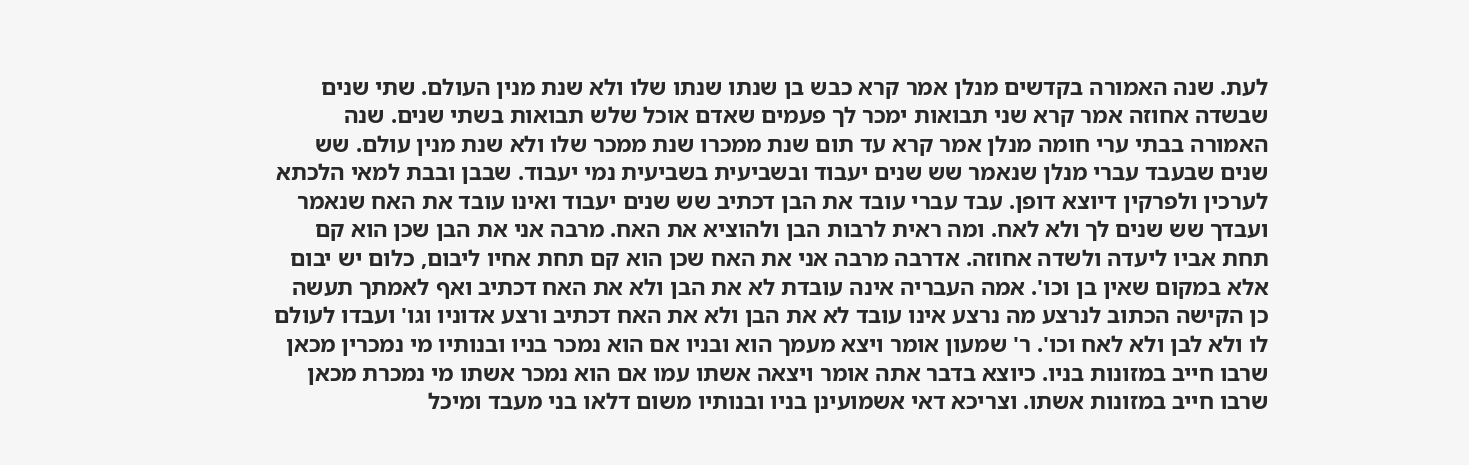לעת. שנה האמורה בקדשים מנלן אמר קרא כבש בן שנתו שנתו שלו ולא שנת מנין העולם. שתי שנים שבשדה אחוזה אמר קרא שני תבואות ימכר לך פעמים שאדם אוכל שלש תבואות בשתי שנים. שנה האמורה בבתי ערי חומה מנלן אמר קרא עד תום שנת ממכרו שנת ממכר שלו ולא שנת מנין עולם. שש שנים שבעבד עברי מנלן שנאמר שש שנים יעבוד ובשביעית בשביעית נמי יעבוד. שבבן ובבת למאי הלכתא לערכין ולפרקין דיוצא דופן. עבד עברי עובד את הבן דכתיב שש שנים יעבוד ואינו עובד את האח שנאמר ועבדך שש שנים לך ולא לאח. ומה ראית לרבות הבן ולהוציא את האח. מרבה אני את הבן שכן הוא קם תחת אביו ליעדה ולשדה אחוזה. אדרבה מרבה אני את האח שכן הוא קם תחת אחיו ליבום, כלום יש יבום אלא במקום שאין בן וכו'. אמה העבריה אינה עובדת לא את הבן ולא את האח דכתיב ואף לאמתך תעשה כן הקישה הכתוב לנרצע מה נרצע אינו עובד לא את הבן ולא את האח דכתיב ורצע אדוניו וגו' ועבדו לעולם לו ולא לבן ולא לאח וכו'. ר' שמעון אומר ויצא מעמך הוא ובניו אם הוא נמכר בניו ובנותיו מי נמכרין מכאן שרבו חייב במזונות בניו. כיוצא בדבר אתה אומר ויצאה אשתו עמו אם הוא נמכר אשתו מי נמכרת מכאן שרבו חייב במזונות אשתו. וצריכא דאי אשמועינן בניו ובנותיו משום דלאו בני מעבד ומיכל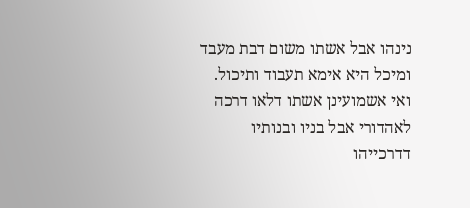נינהו אבל אשתו משום דבת מעבד ומיכל היא אימא תעבוד ותיכול. ואי אשמועינן אשתו דלאו דרכה לאהדורי אבל בניו ובנותיו דדרכייהו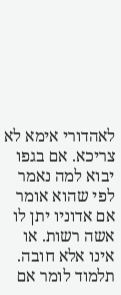לאהדורי אימא לא צריכא. אם בגפו יבוא למה נאמר לפי שהוא אומר אם אדוניו יתן לו אשה רשות. או אינו אלא חובה. תלמוד לומר אם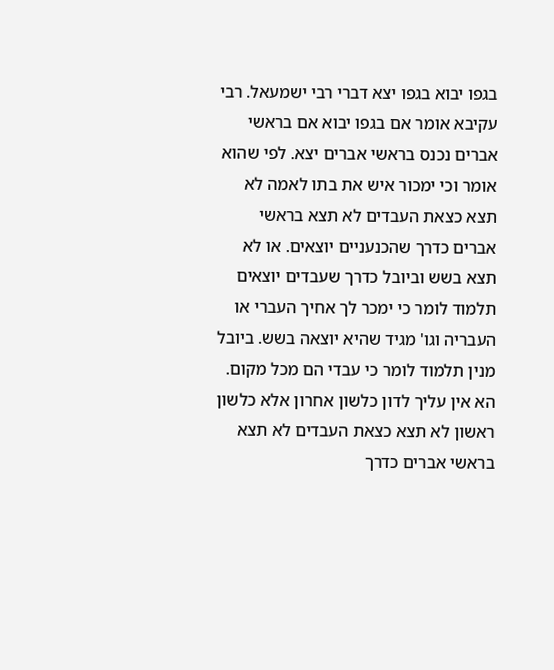בגפו יבוא בגפו יצא דברי רבי ישמעאל. רבי עקיבא אומר אם בגפו יבוא אם בראשי אברים נכנס בראשי אברים יצא. לפי שהוא אומר וכי ימכור איש את בתו לאמה לא תצא כצאת העבדים לא תצא בראשי אברים כדרך שהכנעניים יוצאים. או לא תצא בשש וביובל כדרך שעבדים יוצאים תלמוד לומר כי ימכר לך אחיך העברי או העבריה וגו' מגיד שהיא יוצאה בשש. ביובל מנין תלמוד לומר כי עבדי הם מכל מקום. הא אין עליך לדון כלשון אחרון אלא כלשון ראשון לא תצא כצאת העבדים לא תצא בראשי אברים כדרך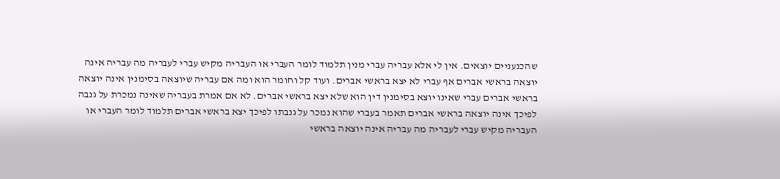שהכנעניים יוצאים. אין לי אלא עבריה עברי מנין תלמוד לומר העברי או העבריה מקיש עברי לעבריה מה עבריה אינה יוצאה בראשי אברים אף עברי לא יצא בראשי אברים. ועוד קל וחומר הוא ומה אם עבריה שיוצאה בסימנין אינה יוצאה בראשי אברים עברי שאינו יוצא בסימנין דין הוא שלא יצא בראשי אברים. לא אם אמרת בעבריה שאינה נמכרת על גנבה לפיכך אינה יוצאה בראשי אברים תאמר בעברי שהוא נמכר על גנבתו לפיכך יצא בראשי אברים תלמוד לומר העברי או העבריה מקיש עברי לעבריה מה עבריה אינה יוצאה בראשי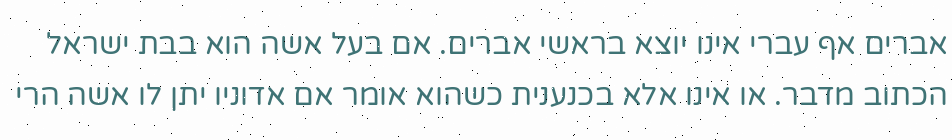אברים אף עברי אינו יוצא בראשי אברים. אם בעל אשה הוא בבת ישראל הכתוב מדבר. או אינו אלא בכנענית כשהוא אומר אם אדוניו יתן לו אשה הרי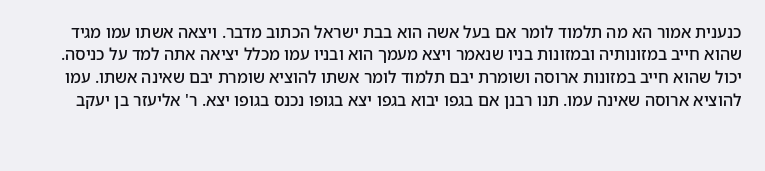כנענית אמור הא מה תלמוד לומר אם בעל אשה הוא בבת ישראל הכתוב מדבר. ויצאה אשתו עמו מגיד שהוא חייב במזונותיה ובמזונות בניו שנאמר ויצא מעמך הוא ובניו עמו מכלל יציאה אתה למד על כניסה. יכול שהוא חייב במזונות ארוסה ושומרת יבם תלמוד לומר אשתו להוציא שומרת יבם שאינה אשתו. עמו להוציא ארוסה שאינה עמו. תנו רבנן אם בגפו יבוא בגפו יצא בגופו נכנס בגופו יצא. ר' אליעזר בן יעקב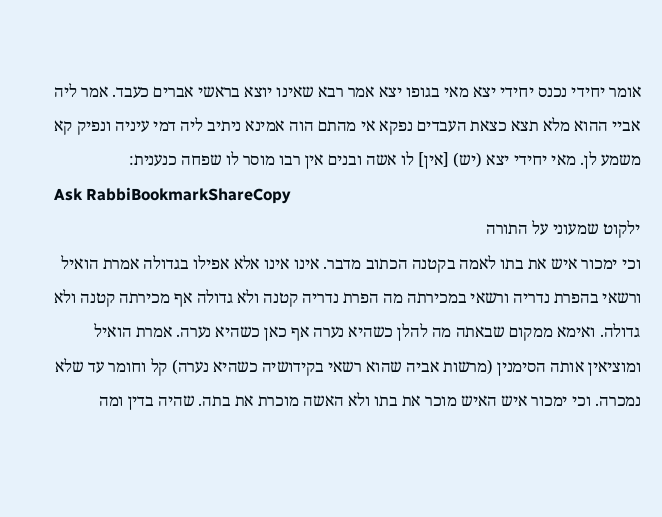אומר יחידי נכנס יחידי יצא מאי בגופו יצא אמר רבא שאינו יוצא בראשי אברים כעבד. אמר ליה אביי ההוא מלא תצא כצאת העבדים נפקא אי מהתם הוה אמינא ניתיב ליה דמי עיניה ונפיק קא משמע לן. מאי יחידי יצא (יש) [אין] לו אשה ובנים אין רבו מוסר לו שפחה כנענית:
Ask RabbiBookmarkShareCopy
ילקוט שמעוני על התורה
וכי ימכור איש את בתו לאמה בקטנה הכתוב מדבר. אינו אינו אלא אפילו בגדולה אמרת הואיל ורשאי בהפרת נדריה ורשאי במכירתה מה הפרת נדריה קטנה ולא גדולה אף מכירתה קטנה ולא גדולה. ואימא ממקום שבאתה מה להלן כשהיא נערה אף כאן כשהיא נערה. אמרת הואיל ומוציאין אותה הסימנין (מרשות אביה שהוא רשאי בקידושיה כשהיא נערה) קל וחומר עד שלא נמכרה. וכי ימכור איש האיש מוכר את בתו ולא האשה מוכרת את בתה. שהיה בדין ומה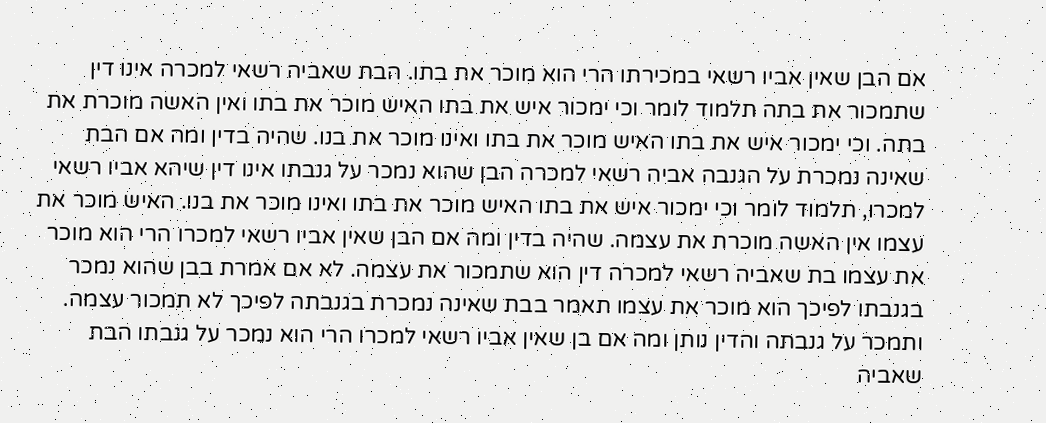אם הבן שאין אביו רשאי במכירתו הרי הוא מוכר את בתו. הבת שאביה רשאי למכרה אינו דין שתמכור את בתה תלמוד לומר וכי ימכור איש את בתו האיש מוכר את בתו ואין האשה מוכרת את בתה. וכי ימכור איש את בתו האיש מוכר את בתו ואינו מוכר את בנו. שהיה בדין ומה אם הבת שאינה נמכרת על הגנבה אביה רשאי למכרה הבן שהוא נמכר על גנבתו אינו דין שיהא אביו רשאי למכרו, תלמוד לומר וכי ימכור איש את בתו האיש מוכר את בתו ואינו מוכר את בנו. האיש מוכר את עצמו אין האשה מוכרת את עצמה. שהיה בדין ומה אם הבן שאין אביו רשאי למכרו הרי הוא מוכר את עצמו בת שאביה רשאי למכרה דין הוא שתמכור את עצמה. לא אם אמרת בבן שהוא נמכר בגנבתו לפיכך הוא מוכר את עצמו תאמר בבת שאינה נמכרת בגנבתה לפיכך לא תמכור עצמה. ותמכר על גנבתה והדין נותן ומה אם בן שאין אביו רשאי למכרו הרי הוא נמכר על גנבתו הבת שאביה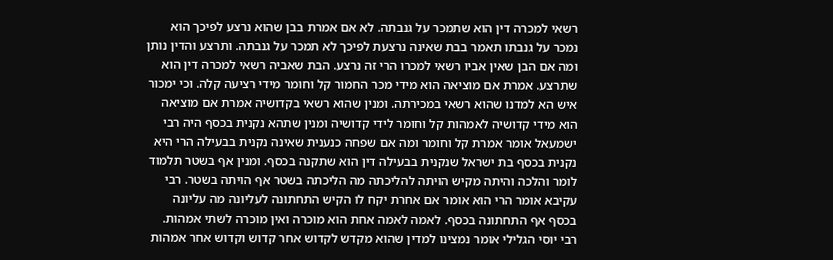רשאי למכרה דין הוא שתמכר על גנבתה. לא אם אמרת בבן שהוא נרצע לפיכך הוא נמכר על גנבתו תאמר בבת שאינה נרצעת לפיכך לא תמכר על גנבתה. ותרצע והדין נותן ומה אם הבן שאין אביו רשאי למכרו הרי זה נרצע. הבת שאביה רשאי למכרה דין הוא שתרצע. אמרת אם מוציאה הוא מידי מכר החמור קל וחומר מידי רציעה קלה. וכי ימכור איש הא למדנו שהוא רשאי במכירתה. ומנין שהוא רשאי בקדושיה אמרת אם מוציאה הוא מידי קדושיה לאמהות קל וחומר לידי קדושיה ומנין שתהא נקנית בכסף היה רבי ישמעאל אומר אמרת קל וחומר ומה אם שפחה כנענית שאינה נקנית בבעילה הרי היא נקנית בכסף בת ישראל שנקנית בבעילה דין הוא שתקנה בכסף. ומנין אף בשטר תלמוד לומר והלכה והיתה מקיש הויתה להליכתה מה הליכתה בשטר אף הויתה בשטר. רבי עקיבא אומר הרי הוא אומר אם אחרת יקח לו הקיש התחתונה לעליונה מה עליונה בכסף אף התחתונה בכסף. לאמה לאמה אחת הוא מוכרה ואין מוכרה לשתי אמהות. רבי יוסי הגלילי אומר נמצינו למדין שהוא מקדש לקדוש אחר קדוש וקדוש אחר אמהות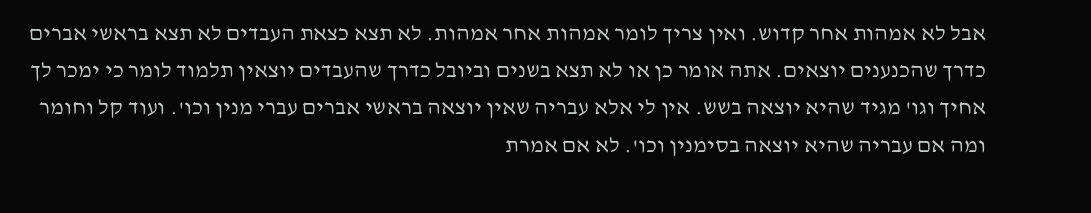אבל לא אמהות אחר קדוש. ואין צריך לומר אמהות אחר אמהות. לא תצא כצאת העבדים לא תצא בראשי אברים כדרך שהכנענים יוצאים. אתה אומר כן או לא תצא בשנים וביובל כדרך שהעבדים יוצאין תלמוד לומר כי ימכר לך אחיך וגו' מגיד שהיא יוצאה בשש. אין לי אלא עבריה שאין יוצאה בראשי אברים עברי מנין וכו'. ועוד קל וחומר ומה אם עבריה שהיא יוצאה בסימנין וכו'. לא אם אמרת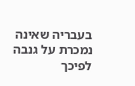בעבריה שאינה נמכרת על גנבה לפיכך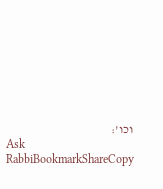וכו':
Ask RabbiBookmarkShareCopy